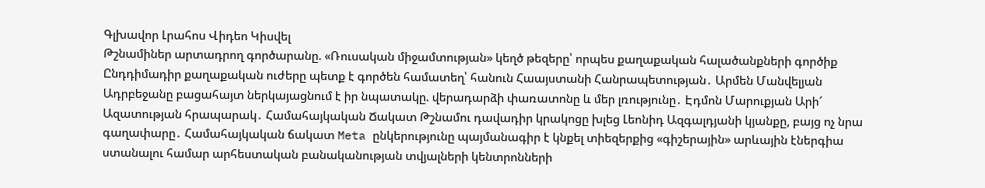Գլխավոր Լրահոս Վիդեո Կիսվել
Թշնամիներ արտադրող գործարանը. «Ռուսական միջամտության» կեղծ թեզերը՝ որպես քաղաքական հալածանքների գործիք Ընդդիմադիր քաղաքական ուժերը պետք է գործեն համատեղ՝ հանուն Հաայստանի Հանրապետության․ Արմեն Մանվելյան Ադրբեջանը բացահայտ ներկայացնում է իր նպատակը. վերադարձի փառատոնը և մեր լռությունը․ Էդմոն Մարուքյան Արի՜ Ազատության հրապարակ․ Համահայկական Ճակատ Թշնամու դավադիր կրակոցը խլեց Լեոնիդ Ազգալդյանի կյանքը, բայց ոչ նրա գաղափարը․ Համահայկական ճակատ Meta ընկերությունը պայմանագիր է կնքել տիեզերքից «գիշերային» արևային էներգիա ստանալու համար արհեստական բանականության տվյալների կենտրոնների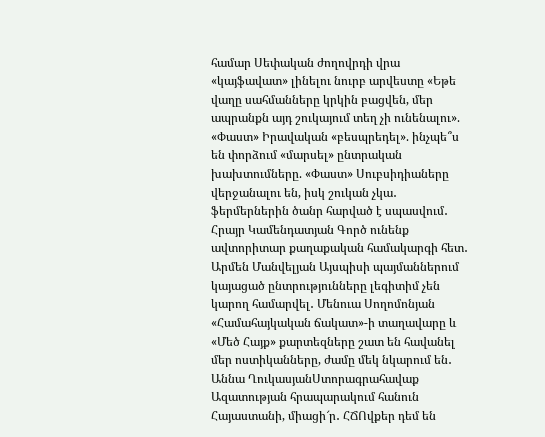համար Սեփական ժողովրդի վրա «կայֆավատ» լինելու նուրբ արվեստը «Եթե վաղը սահմանները կրկին բացվեն, մեր ապրանքն այդ շուկայում տեղ չի ունենալու». «Փաստ» Իրավական «բեսպրեդել». ինչպե՞ս են փորձում «մարսել» ընտրական խախտումները. «Փաստ» Սուբսիդիաները վերջանալու են, իսկ շուկան չկա․ ֆերմերներին ծանր հարված է սպասվում․ Հրայր Կամենդատյան Գործ ունենք ավտորիտար քաղաքական համակարգի հետ․ Արմեն Մանվելյան Այսպիսի պայմաններում կայացած ընտրությունները լեգիտիմ չեն կարող համարվել․ Մենուա Սողոմոնյան
«Համահայկական ճակատ»-ի տաղավարը և «Մեծ Հայք» քարտեզները շատ են հավանել մեր ոստիկանները, ժամը մեկ նկարում են․ Աննա ՂուկասյանՍտորագրահավաք Ազատության հրապարակում հանուն Հայաստանի, միացի՜ր․ ՀՃՈվքեր դեմ են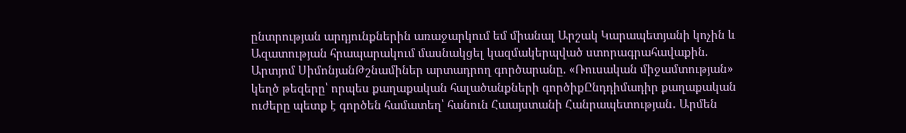ընտրության արդյունքներին առաջարկում եմ միանալ Արշակ Կարապետյանի կոչին և Ազատության հրապարակում մասնակցել կազմակերպված ստորագրահավաքին. Արտյոմ ՍիմոնյանԹշնամիներ արտադրող գործարանը. «Ռուսական միջամտության» կեղծ թեզերը՝ որպես քաղաքական հալածանքների գործիքԸնդդիմադիր քաղաքական ուժերը պետք է գործեն համատեղ՝ հանուն Հաայստանի Հանրապետության․ Արմեն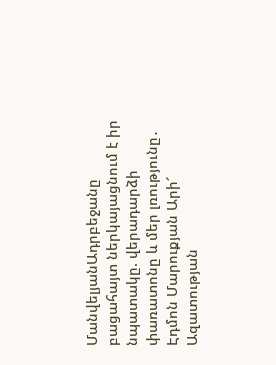ՄանվելյանԱդրբեջանը բացահայտ ներկայացնում է իր նպատակը. վերադարձի փառատոնը և մեր լռությունը․ Էդմոն Մարուքյան Արի՜ Ազատության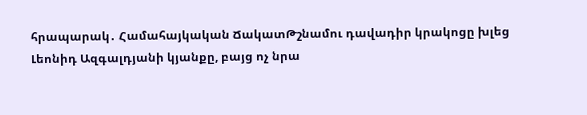հրապարակ․ Համահայկական ՃակատԹշնամու դավադիր կրակոցը խլեց Լեոնիդ Ազգալդյանի կյանքը, բայց ոչ նրա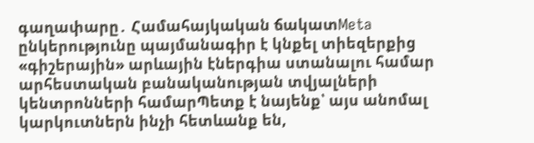գաղափարը․ Համահայկական ճակատMeta ընկերությունը պայմանագիր է կնքել տիեզերքից «գիշերային» արևային էներգիա ստանալու համար արհեստական բանականության տվյալների կենտրոնների համարՊետք է նայենք՝ այս անոմալ կարկուտներն ինչի հետևանք են,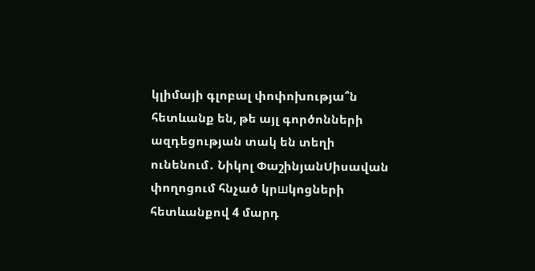կլիմայի գլոբալ փոփոխությա՞ն հետևանք են, թե այլ գործոնների ազդեցության տակ են տեղի ունենում․ Նիկոլ ՓաշինյանՍիսավան փողոցում հնչած կրшկոցների հետևանքով 4 մարդ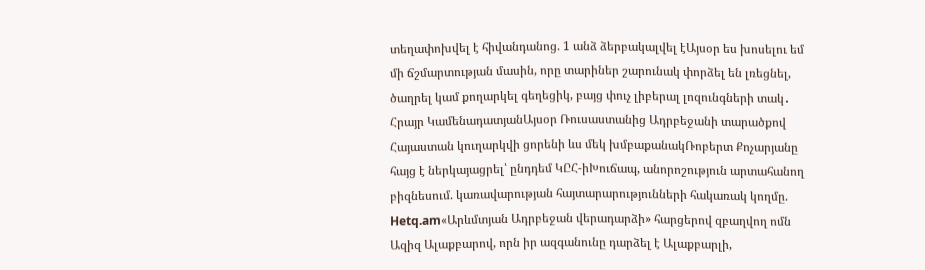տեղափոխվել է հիվանդանոց. 1 անձ ձերբակալվել էԱյսօր ես խոսելու եմ մի ճշմարտության մասին, որը տարիներ շարունակ փորձել են լռեցնել, ծաղրել կամ քողարկել գեղեցիկ, բայց փուչ լիբերալ լոզունգների տակ․ Հրայր ԿամենադատյանԱյսօր Ռուսաստանից Ադրբեջանի տարածքով Հայաստան կուղարկվի ցորենի ևս մեկ խմբաքանակՌոբերտ Քոչարյանը հայց է ներկայացրել՝ ընդդեմ ԿԸՀ-իԽուճապ, անորոշություն արտահանող բիզնեսում. կառավարության հայտարարությունների հակառակ կողմը. Hetq.am«Արևմտյան Ադրբեջան վերադարձի» հարցերով զբաղվող ոմն Ազիզ Ալաքբարով, որն իր ազգանունը դարձել է Ալաքբարլի,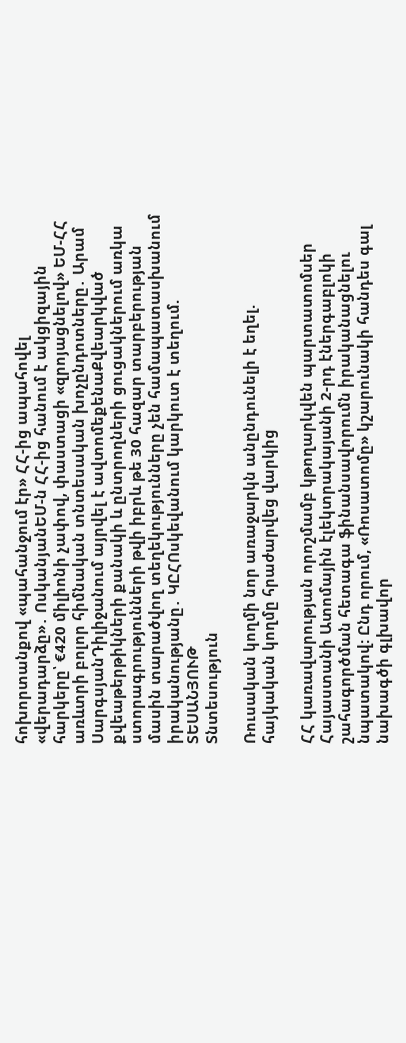հոխորտանքով «պահանջում էր» ՀՀ-ից ապահովել «վերադարձը»․ ՈսկանյանԵՄ-ն ՀՀ-ից հանում է ակցիզային հարկերը՝ €420 միլիոնի չափով, փաստացի «զրոյացնելով» ԵՄ-ՀՀ առևտրի բոլոր հիմնական տնտեսական խոչընդոտները․ Արամ ՍարգսյանԴիլիջանում այրվել է ավտոմեքենաՔվեարկված քվեաթերթիկների քանակի և ընտրողների ցուցակներում առկա ստորագրությունների թվի իբրև թե 30 հազար տարբերության մասին տարածվող տեղեկությունները չեն համապատասխանում իրականությանը․ ԿԸՀՈսկեվանում կարկուտ է տեղում. ՏԵՍԱՆՅՈՒԹ
Տնտեսություն

Ռուսական կողմի նոր առաջարկն անընդունելի է եղել. հայկական կողմը հրաժարվեց վարկից

ՀՀ կառավարության որոշմամբ կթողարկվեն պարտատոմսեր Հայաստանի Ատոմային էլեկտրակայանի 2-րդ էներգաբլոկի շահագործման հետագա ֆինանսավորումն իրականացնելու նպատակով: Ընդ որում, «Ռոսատոմը» կշարունակի հանդես գալ նախագծի գլխավոր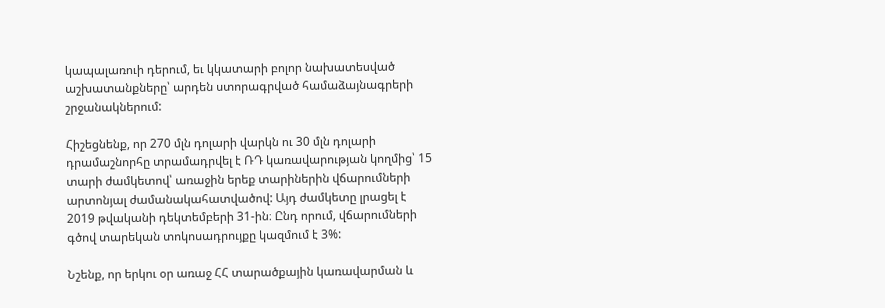կապալառուի դերում, եւ կկատարի բոլոր նախատեսված աշխատանքները՝ արդեն ստորագրված համաձայնագրերի շրջանակներում:

Հիշեցնենք, որ 270 մլն դոլարի վարկն ու 30 մլն դոլարի դրամաշնորհը տրամադրվել է ՌԴ կառավարության կողմից՝ 15 տարի ժամկետով՝ առաջին երեք տարիներին վճարումների արտոնյալ ժամանակահատվածով: Այդ ժամկետը լրացել է 2019 թվականի դեկտեմբերի 31-ին։ Ընդ որում, վճարումների գծով տարեկան տոկոսադրույքը կազմում է 3%:

Նշենք, որ երկու օր առաջ ՀՀ տարածքային կառավարման և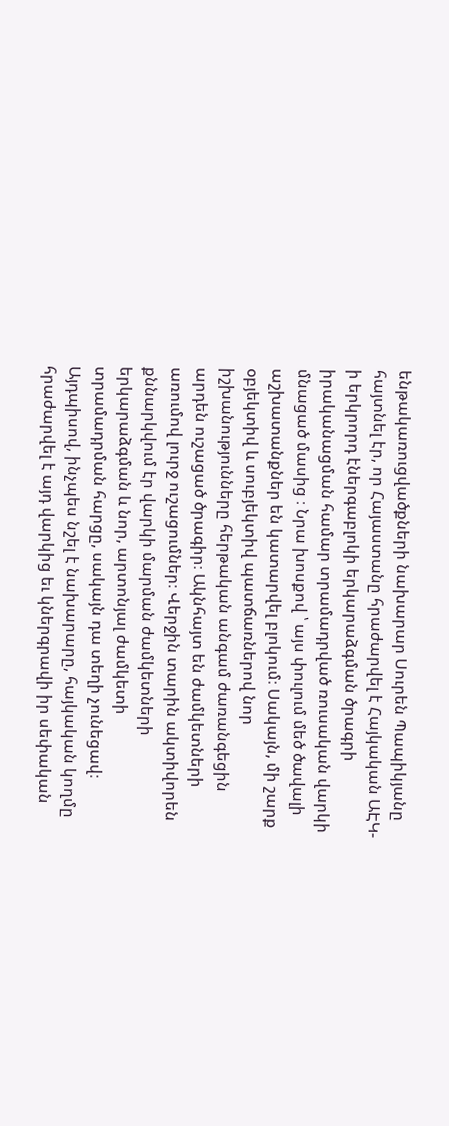ենթակառուցվածքների նախարար Սուրեն Պապիկյանը հայտնել էր, որ Հայաստանը հրաժարվել է Հայկական ԱԷԿ-ի երկրորդ էներգաբլոկի երկարաձգման ծրագրի իրականացման համար տրամադրված ռուսական վարկի մնացած մասից ։ Նրա խոսքով ՝ այս փուլում մեծ ծավալի աշխատանքներ են կատարվել բլոկում։ Սակայն, մի շարք օբյեկտիվ և սուբյեկտիվ պատճառներով նոր իշխանությունները հերթական անգամ ժառանգեցին արդեն ուշացած ծրագիր։ Ակնհայտ են ժամկետների առումով լուրջ ուշացումներ։ Վերջին տարին ակտիվորեն քննարկվում էր վարկի մարման ժամկետների երկարաձգման և նոր, արտոնյալ ժամկետի տրամադրման հարցը, սակայն դա տեղի չունեցավ։ Այդպիսով, ինչպես նշել է նախարարը, հայկական կողմը հրաժարվել է այդ վարկից եւ կներգրավի իր սեփական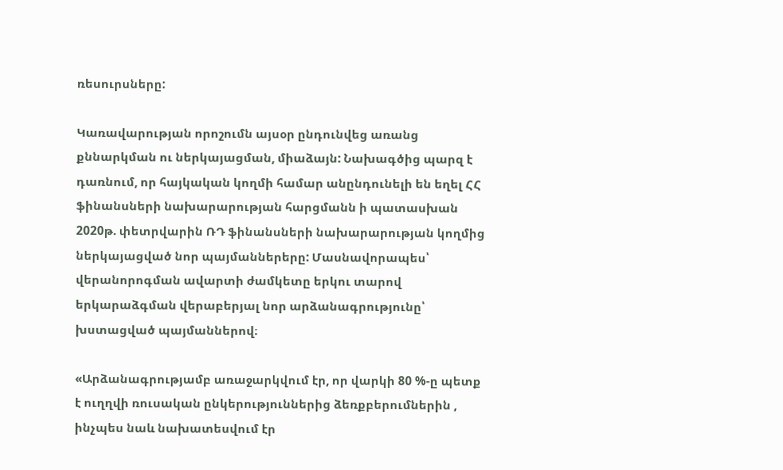ռեսուրսները:

Կառավարության որոշումն այսօր ընդունվեց առանց քննարկման ու ներկայացման, միաձայն: Նախագծից պարզ է դառնում, որ հայկական կողմի համար անընդունելի են եղել ՀՀ ֆինանսների նախարարության հարցմանն ի պատասխան 2020թ. փետրվարին ՌԴ ֆինանսների նախարարության կողմից ներկայացված նոր պայմաններերը: Մասնավորապես՝ վերանորոգման ավարտի ժամկետը երկու տարով երկարաձգման վերաբերյալ նոր արձանագրությունը՝ խստացված պայմաններով։

«Արձանագրությամբ առաջարկվում էր, որ վարկի 80 %-ը պետք է ուղղվի ռուսական ընկերություններից ձեռքբերումներին , ինչպես նաև նախատեսվում էր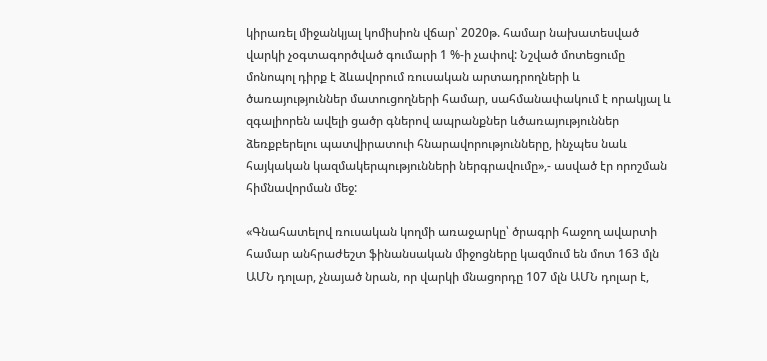կիրառել միջանկյալ կոմիսիոն վճար՝ 2020թ. համար նախատեսված վարկի չօգտագործված գումարի 1 %-ի չափով: Նշված մոտեցումը մոնոպոլ դիրք է ձևավորում ռուսական արտադրողների և ծառայություններ մատուցողների համար, սահմանափակում է որակյալ և զգալիորեն ավելի ցածր գներով ապրանքներ ևծառայություններ ձեռքբերելու պատվիրատուի հնարավորությունները, ինչպես նաև հայկական կազմակերպությունների ներգրավումը»,- ասված էր որոշման հիմնավորման մեջ:

«Գնահատելով ռուսական կողմի առաջարկը՝ ծրագրի հաջող ավարտի համար անհրաժեշտ ֆինանսական միջոցները կազմում են մոտ 163 մլն ԱՄՆ դոլար, չնայած նրան, որ վարկի մնացորդը 107 մլն ԱՄՆ դոլար է,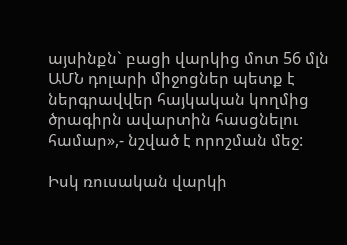այսինքն` բացի վարկից մոտ 56 մլն ԱՄՆ դոլարի միջոցներ պետք է ներգրավվեր հայկական կողմից ծրագիրն ավարտին հասցնելու համար»,- նշված է որոշման մեջ:

Իսկ ռուսական վարկի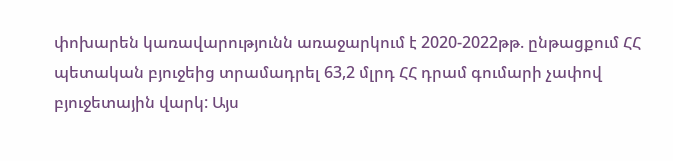փոխարեն կառավարությունն առաջարկում է 2020-2022թթ. ընթացքում ՀՀ պետական բյուջեից տրամադրել 63,2 մլրդ ՀՀ դրամ գումարի չափով բյուջետային վարկ: Այս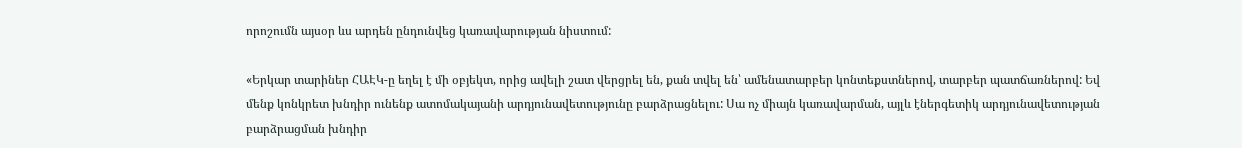որոշումն այսօր ևս արդեն ընդունվեց կառավարության նիստում:

«Երկար տարիներ ՀԱԷԿ-ը եղել է մի օբյեկտ, որից ավելի շատ վերցրել են, քան տվել են՝ ամենատարբեր կոնտեքստներով, տարբեր պատճառներով: Եվ մենք կոնկրետ խնդիր ունենք ատոմակայանի արդյունավետությունը բարձրացնելու: Սա ոչ միայն կառավարման, այլև էներգետիկ արդյունավետության բարձրացման խնդիր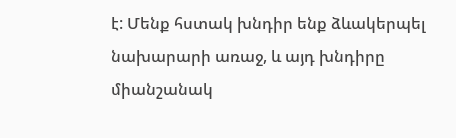է: Մենք հստակ խնդիր ենք ձևակերպել նախարարի առաջ, և այդ խնդիրը միանշանակ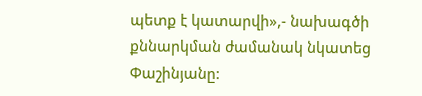պետք է կատարվի»,- նախագծի քննարկման ժամանակ նկատեց Փաշինյանը: